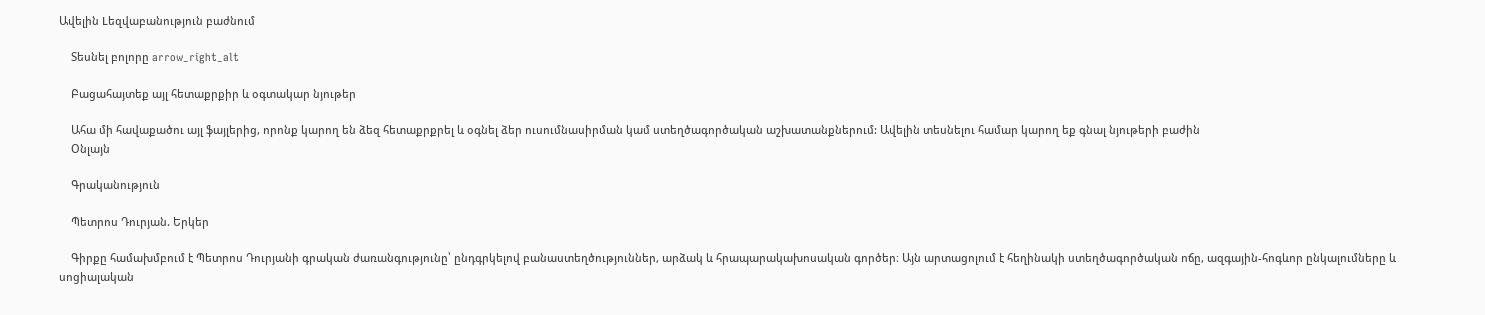Ավելին Lեզվաբանություն բաժնում

    Տեսնել բոլորը arrow_right_alt

    Բացահայտեք այլ հետաքրքիր և օգտակար նյութեր

    Ահա մի հավաքածու այլ ֆայլերից, որոնք կարող են ձեզ հետաքրքրել և օգնել ձեր ուսումնասիրման կամ ստեղծագործական աշխատանքներում: Ավելին տեսնելու համար կարող եք գնալ նյութերի բաժին
    Օնլայն

    Գրականություն

    Պետրոս Դուրյան. Երկեր

    Գիրքը համախմբում է Պետրոս Դուրյանի գրական ժառանգությունը՝ ընդգրկելով բանաստեղծություններ, արձակ և հրապարակախոսական գործեր։ Այն արտացոլում է հեղինակի ստեղծագործական ոճը, ազգային-հոգևոր ընկալումները և սոցիալական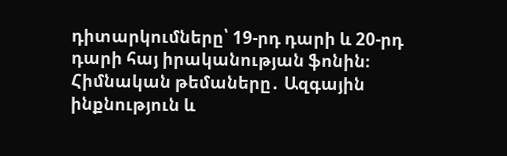դիտարկումները՝ 19-րդ դարի և 20-րդ դարի հայ իրականության ֆոնին։ Հիմնական թեմաները․ Ազգային ինքնություն և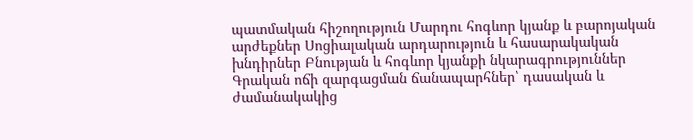պատմական հիշողություն Մարդու հոգևոր կյանք և բարոյական արժեքներ Սոցիալական արդարություն և հասարակական խնդիրներ Բնության և հոգևոր կյանքի նկարագրություններ Գրական ոճի զարգացման ճանապարհներ՝ դասական և ժամանակակից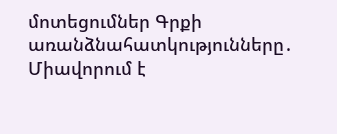մոտեցումներ Գրքի առանձնահատկությունները․ Միավորում է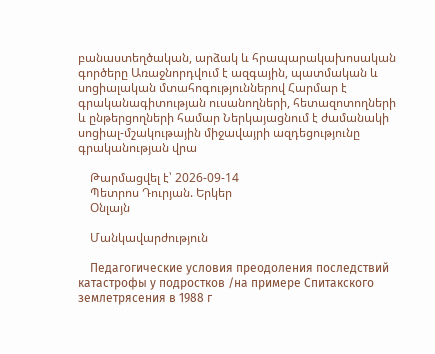բանաստեղծական, արձակ և հրապարակախոսական գործերը Առաջնորդվում է ազգային, պատմական և սոցիալական մտահոգություններով Հարմար է գրականագիտության ուսանողների, հետազոտողների և ընթերցողների համար Ներկայացնում է ժամանակի սոցիալ-մշակութային միջավայրի ազդեցությունը գրականության վրա

    Թարմացվել է՝ 2026-09-14
    Պետրոս Դուրյան. Երկեր
    Օնլայն

    Մանկավարժություն

    Педагогические условия преодоления последствий катастрофы у подростков /на примере Спитакского землетрясения в 1988 г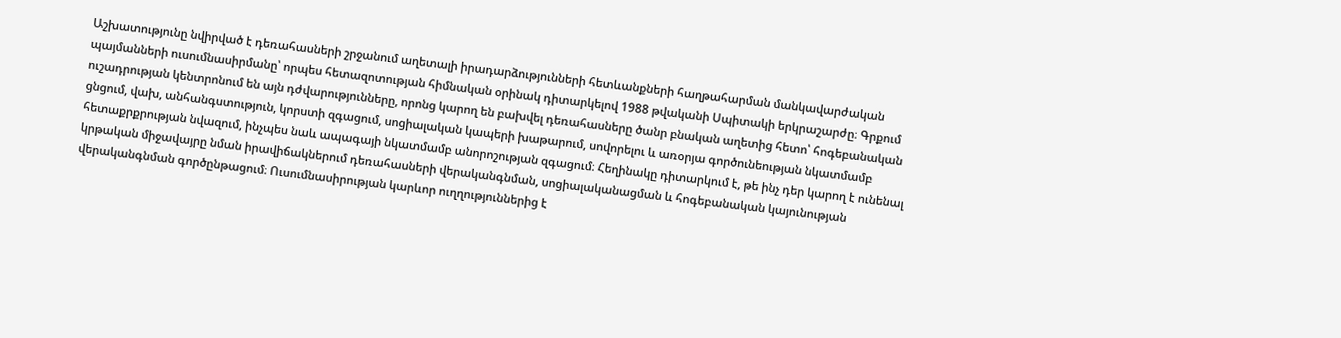Աշխատությունը նվիրված է դեռահասների շրջանում աղետալի իրադարձությունների հետևանքների հաղթահարման մանկավարժական պայմանների ուսումնասիրմանը՝ որպես հետազոտության հիմնական օրինակ դիտարկելով 1988 թվականի Սպիտակի երկրաշարժը։ Գրքում ուշադրության կենտրոնում են այն դժվարությունները, որոնց կարող են բախվել դեռահասները ծանր բնական աղետից հետո՝ հոգեբանական ցնցում, վախ, անհանգստություն, կորստի զգացում, սոցիալական կապերի խաթարում, սովորելու և առօրյա գործունեության նկատմամբ հետաքրքրության նվազում, ինչպես նաև ապագայի նկատմամբ անորոշության զգացում։ Հեղինակը դիտարկում է, թե ինչ դեր կարող է ունենալ կրթական միջավայրը նման իրավիճակներում դեռահասների վերականգնման, սոցիալականացման և հոգեբանական կայունության վերականգնման գործընթացում։ Ուսումնասիրության կարևոր ուղղություններից է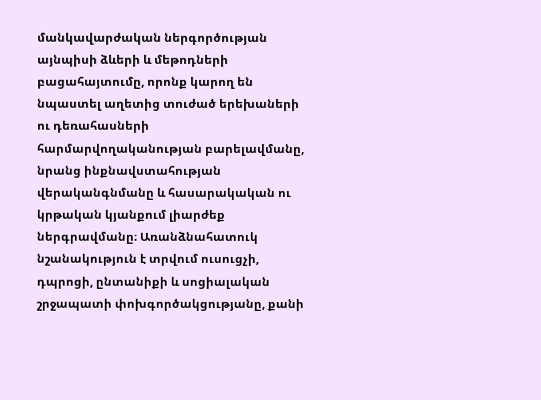մանկավարժական ներգործության այնպիսի ձևերի և մեթոդների բացահայտումը, որոնք կարող են նպաստել աղետից տուժած երեխաների ու դեռահասների հարմարվողականության բարելավմանը, նրանց ինքնավստահության վերականգնմանը և հասարակական ու կրթական կյանքում լիարժեք ներգրավմանը։ Առանձնահատուկ նշանակություն է տրվում ուսուցչի, դպրոցի, ընտանիքի և սոցիալական շրջապատի փոխգործակցությանը, քանի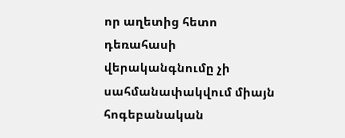որ աղետից հետո դեռահասի վերականգնումը չի սահմանափակվում միայն հոգեբանական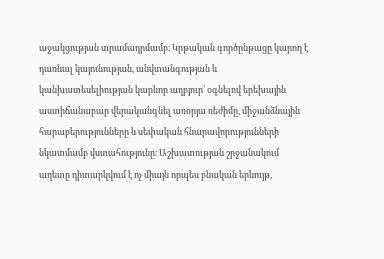աջակցության տրամադրմամբ։ Կրթական գործընթացը կարող է դառնալ կայունության, անվտանգության և կանխատեսելիության կարևոր աղբյուր՝ օգնելով երեխային աստիճանաբար վերականգնել առօրյա ռեժիմը, միջանձնային հարաբերությունները և սեփական հնարավորությունների նկատմամբ վստահությունը։ Աշխատության շրջանակում աղետը դիտարկվում է ոչ միայն որպես բնական երևույթ,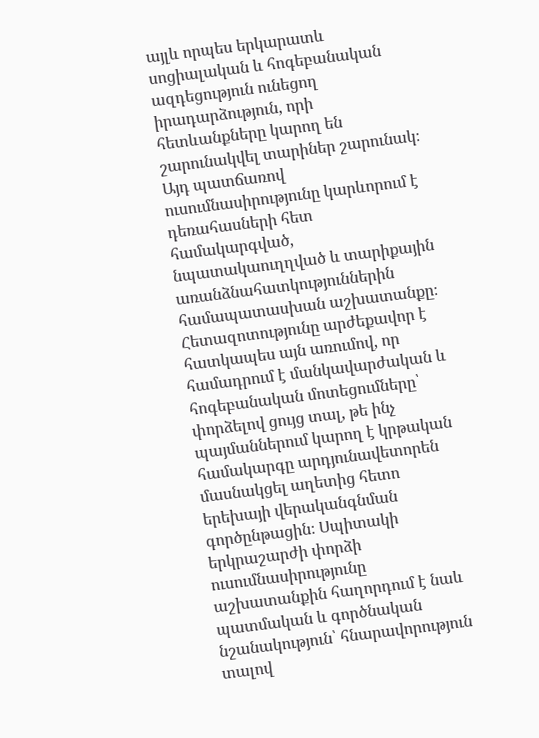այլև որպես երկարատև սոցիալական և հոգեբանական ազդեցություն ունեցող իրադարձություն, որի հետևանքները կարող են շարունակվել տարիներ շարունակ։ Այդ պատճառով ուսումնասիրությունը կարևորում է դեռահասների հետ համակարգված, նպատակաուղղված և տարիքային առանձնահատկություններին համապատասխան աշխատանքը։ Հետազոտությունը արժեքավոր է հատկապես այն առումով, որ համադրում է մանկավարժական և հոգեբանական մոտեցումները՝ փորձելով ցույց տալ, թե ինչ պայմաններում կարող է կրթական համակարգը արդյունավետորեն մասնակցել աղետից հետո երեխայի վերականգնման գործընթացին։ Սպիտակի երկրաշարժի փորձի ուսումնասիրությունը աշխատանքին հաղորդում է նաև պատմական և գործնական նշանակություն՝ հնարավորություն տալով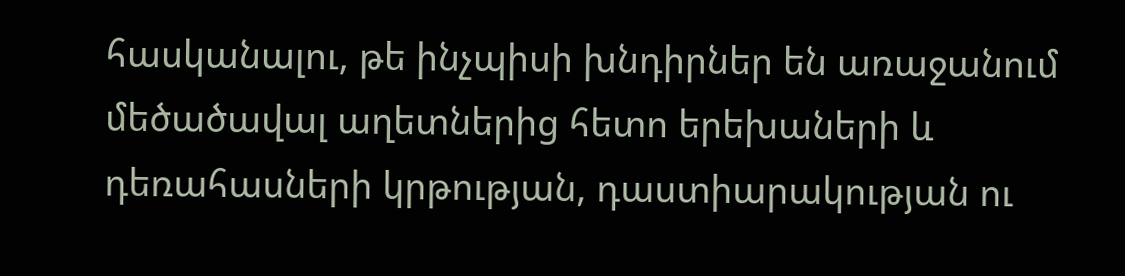հասկանալու, թե ինչպիսի խնդիրներ են առաջանում մեծածավալ աղետներից հետո երեխաների և դեռահասների կրթության, դաստիարակության ու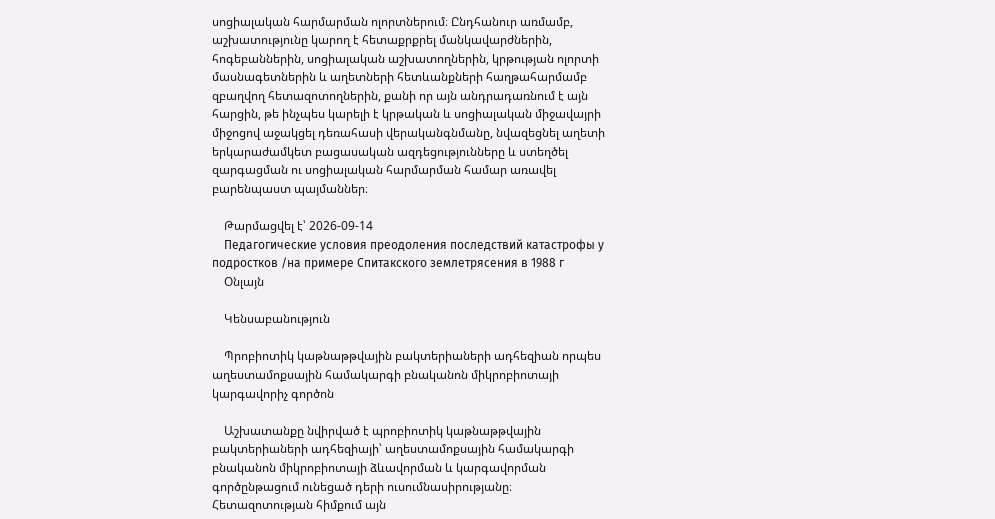սոցիալական հարմարման ոլորտներում։ Ընդհանուր առմամբ, աշխատությունը կարող է հետաքրքրել մանկավարժներին, հոգեբաններին, սոցիալական աշխատողներին, կրթության ոլորտի մասնագետներին և աղետների հետևանքների հաղթահարմամբ զբաղվող հետազոտողներին, քանի որ այն անդրադառնում է այն հարցին, թե ինչպես կարելի է կրթական և սոցիալական միջավայրի միջոցով աջակցել դեռահասի վերականգնմանը, նվազեցնել աղետի երկարաժամկետ բացասական ազդեցությունները և ստեղծել զարգացման ու սոցիալական հարմարման համար առավել բարենպաստ պայմաններ։

    Թարմացվել է՝ 2026-09-14
    Педагогические условия преодоления последствий катастрофы у подростков /на примере Спитакского землетрясения в 1988 г
    Օնլայն

    Կենսաբանություն

    Պրոբիոտիկ կաթնաթթվային բակտերիաների ադհեզիան որպես աղեստամոքսային համակարգի բնականոն միկրոբիոտայի կարգավորիչ գործոն

    Աշխատանքը նվիրված է պրոբիոտիկ կաթնաթթվային բակտերիաների ադհեզիայի՝ աղեստամոքսային համակարգի բնականոն միկրոբիոտայի ձևավորման և կարգավորման գործընթացում ունեցած դերի ուսումնասիրությանը։ Հետազոտության հիմքում այն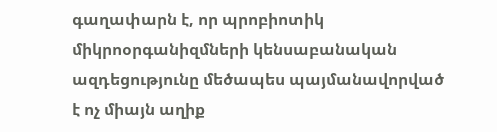գաղափարն է, որ պրոբիոտիկ միկրոօրգանիզմների կենսաբանական ազդեցությունը մեծապես պայմանավորված է ոչ միայն աղիք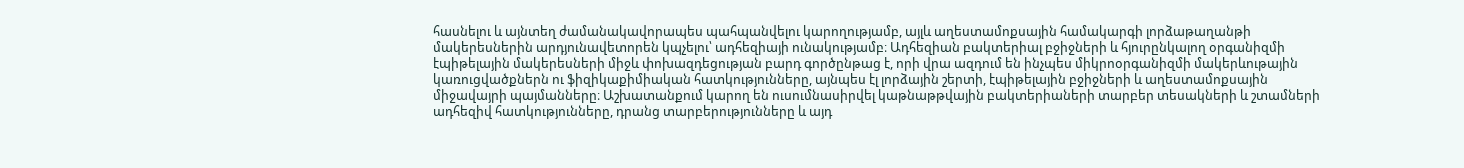հասնելու և այնտեղ ժամանակավորապես պահպանվելու կարողությամբ, այլև աղեստամոքսային համակարգի լորձաթաղանթի մակերեսներին արդյունավետորեն կպչելու՝ ադհեզիայի ունակությամբ։ Ադհեզիան բակտերիալ բջիջների և հյուրընկալող օրգանիզմի էպիթելային մակերեսների միջև փոխազդեցության բարդ գործընթաց է, որի վրա ազդում են ինչպես միկրոօրգանիզմի մակերևութային կառուցվածքներն ու ֆիզիկաքիմիական հատկությունները, այնպես էլ լորձային շերտի, էպիթելային բջիջների և աղեստամոքսային միջավայրի պայմանները։ Աշխատանքում կարող են ուսումնասիրվել կաթնաթթվային բակտերիաների տարբեր տեսակների և շտամների ադհեզիվ հատկությունները, դրանց տարբերությունները և այդ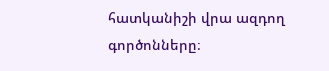հատկանիշի վրա ազդող գործոնները։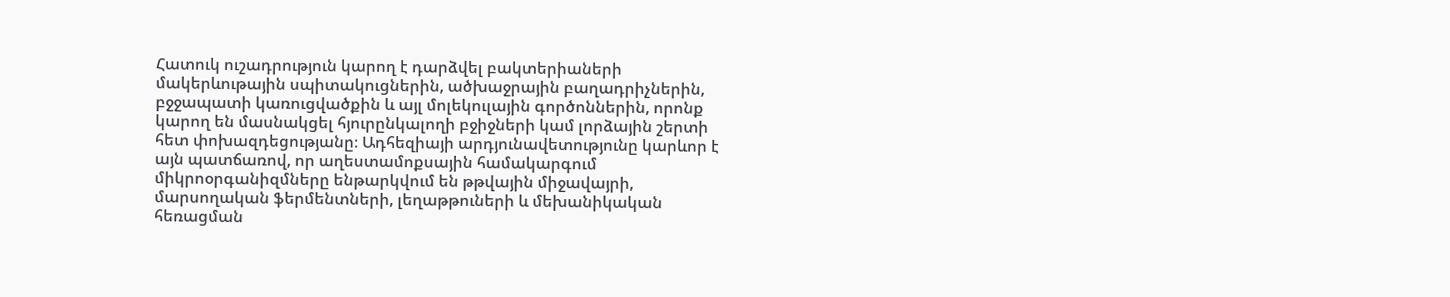Հատուկ ուշադրություն կարող է դարձվել բակտերիաների մակերևութային սպիտակուցներին, ածխաջրային բաղադրիչներին, բջջապատի կառուցվածքին և այլ մոլեկուլային գործոններին, որոնք կարող են մասնակցել հյուրընկալողի բջիջների կամ լորձային շերտի հետ փոխազդեցությանը։ Ադհեզիայի արդյունավետությունը կարևոր է այն պատճառով, որ աղեստամոքսային համակարգում միկրոօրգանիզմները ենթարկվում են թթվային միջավայրի, մարսողական ֆերմենտների, լեղաթթուների և մեխանիկական հեռացման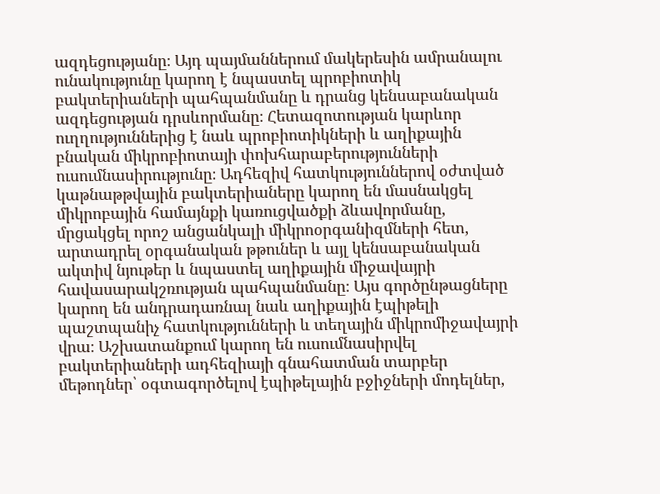ազդեցությանը։ Այդ պայմաններում մակերեսին ամրանալու ունակությունը կարող է նպաստել պրոբիոտիկ բակտերիաների պահպանմանը և դրանց կենսաբանական ազդեցության դրսևորմանը։ Հետազոտության կարևոր ուղղություններից է նաև պրոբիոտիկների և աղիքային բնական միկրոբիոտայի փոխհարաբերությունների ուսումնասիրությունը։ Ադհեզիվ հատկություններով օժտված կաթնաթթվային բակտերիաները կարող են մասնակցել միկրոբային համայնքի կառուցվածքի ձևավորմանը, մրցակցել որոշ անցանկալի միկրոօրգանիզմների հետ, արտադրել օրգանական թթուներ և այլ կենսաբանական ակտիվ նյութեր և նպաստել աղիքային միջավայրի հավասարակշռության պահպանմանը։ Այս գործընթացները կարող են անդրադառնալ նաև աղիքային էպիթելի պաշտպանիչ հատկությունների և տեղային միկրոմիջավայրի վրա։ Աշխատանքում կարող են ուսումնասիրվել բակտերիաների ադհեզիայի գնահատման տարբեր մեթոդներ՝ օգտագործելով էպիթելային բջիջների մոդելներ,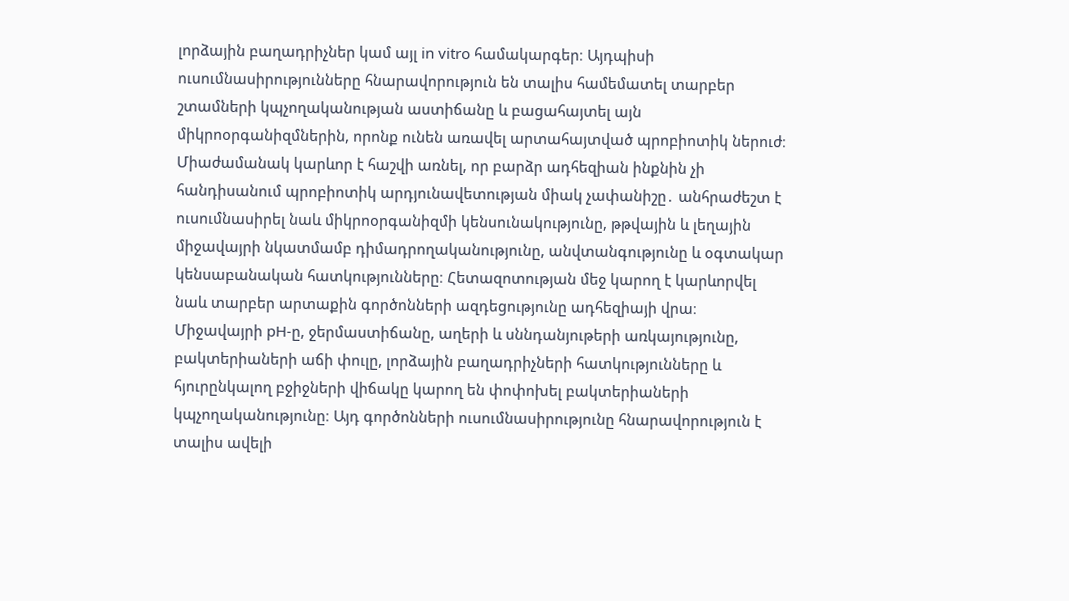լորձային բաղադրիչներ կամ այլ in vitro համակարգեր։ Այդպիսի ուսումնասիրությունները հնարավորություն են տալիս համեմատել տարբեր շտամների կպչողականության աստիճանը և բացահայտել այն միկրոօրգանիզմներին, որոնք ունեն առավել արտահայտված պրոբիոտիկ ներուժ։ Միաժամանակ կարևոր է հաշվի առնել, որ բարձր ադհեզիան ինքնին չի հանդիսանում պրոբիոտիկ արդյունավետության միակ չափանիշը․ անհրաժեշտ է ուսումնասիրել նաև միկրոօրգանիզմի կենսունակությունը, թթվային և լեղային միջավայրի նկատմամբ դիմադրողականությունը, անվտանգությունը և օգտակար կենսաբանական հատկությունները։ Հետազոտության մեջ կարող է կարևորվել նաև տարբեր արտաքին գործոնների ազդեցությունը ադհեզիայի վրա։ Միջավայրի pH-ը, ջերմաստիճանը, աղերի և սննդանյութերի առկայությունը, բակտերիաների աճի փուլը, լորձային բաղադրիչների հատկությունները և հյուրընկալող բջիջների վիճակը կարող են փոփոխել բակտերիաների կպչողականությունը։ Այդ գործոնների ուսումնասիրությունը հնարավորություն է տալիս ավելի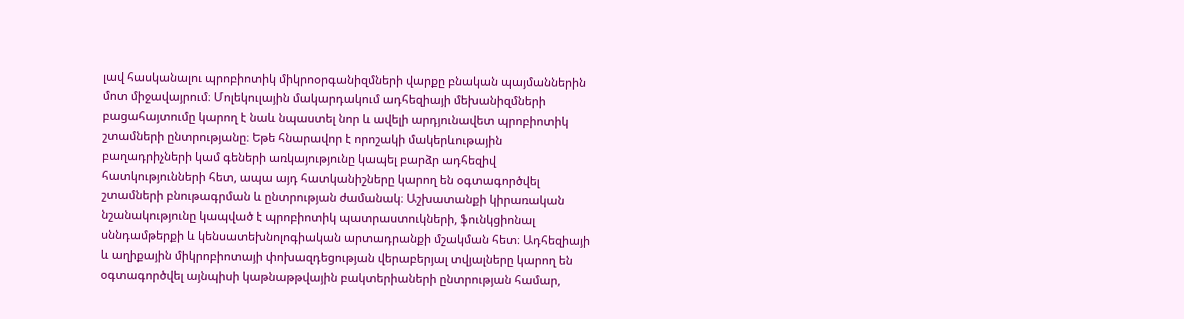լավ հասկանալու պրոբիոտիկ միկրոօրգանիզմների վարքը բնական պայմաններին մոտ միջավայրում։ Մոլեկուլային մակարդակում ադհեզիայի մեխանիզմների բացահայտումը կարող է նաև նպաստել նոր և ավելի արդյունավետ պրոբիոտիկ շտամների ընտրությանը։ Եթե հնարավոր է որոշակի մակերևութային բաղադրիչների կամ գեների առկայությունը կապել բարձր ադհեզիվ հատկությունների հետ, ապա այդ հատկանիշները կարող են օգտագործվել շտամների բնութագրման և ընտրության ժամանակ։ Աշխատանքի կիրառական նշանակությունը կապված է պրոբիոտիկ պատրաստուկների, ֆունկցիոնալ սննդամթերքի և կենսատեխնոլոգիական արտադրանքի մշակման հետ։ Ադհեզիայի և աղիքային միկրոբիոտայի փոխազդեցության վերաբերյալ տվյալները կարող են օգտագործվել այնպիսի կաթնաթթվային բակտերիաների ընտրության համար,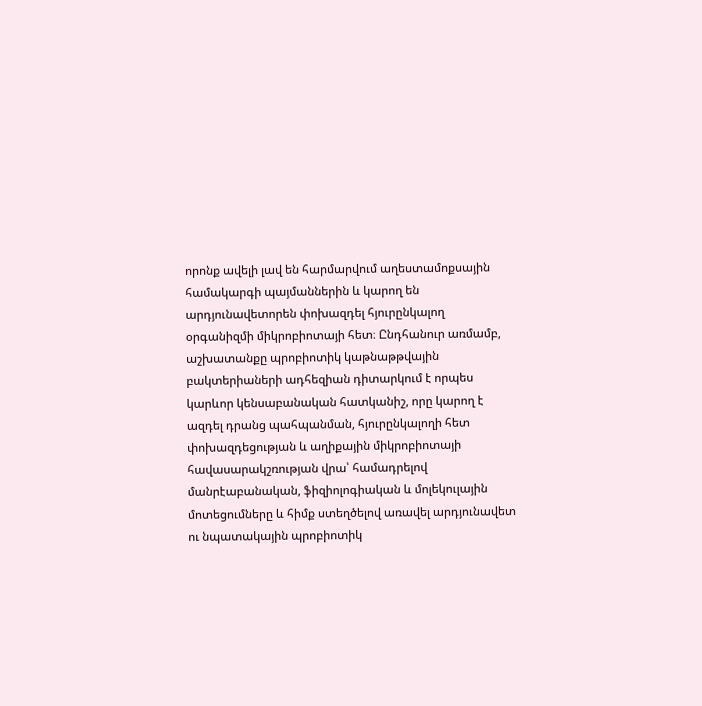որոնք ավելի լավ են հարմարվում աղեստամոքսային համակարգի պայմաններին և կարող են արդյունավետորեն փոխազդել հյուրընկալող օրգանիզմի միկրոբիոտայի հետ։ Ընդհանուր առմամբ, աշխատանքը պրոբիոտիկ կաթնաթթվային բակտերիաների ադհեզիան դիտարկում է որպես կարևոր կենսաբանական հատկանիշ, որը կարող է ազդել դրանց պահպանման, հյուրընկալողի հետ փոխազդեցության և աղիքային միկրոբիոտայի հավասարակշռության վրա՝ համադրելով մանրէաբանական, ֆիզիոլոգիական և մոլեկուլային մոտեցումները և հիմք ստեղծելով առավել արդյունավետ ու նպատակային պրոբիոտիկ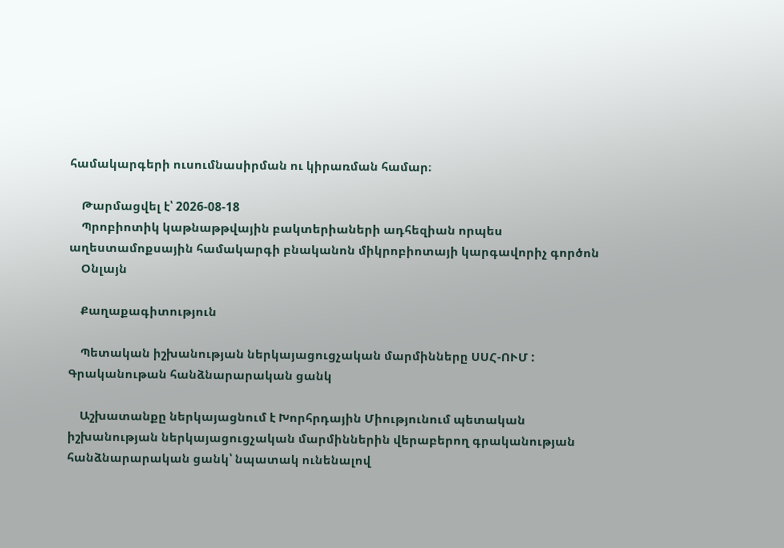համակարգերի ուսումնասիրման ու կիրառման համար։

    Թարմացվել է՝ 2026-08-18
    Պրոբիոտիկ կաթնաթթվային բակտերիաների ադհեզիան որպես աղեստամոքսային համակարգի բնականոն միկրոբիոտայի կարգավորիչ գործոն
    Օնլայն

    Քաղաքագիտություն

    Պետական իշխանության ներկայացուցչական մարմինները ՍՍՀ-ՈՒՄ : Գրականութան հանձնարարական ցանկ

    Աշխատանքը ներկայացնում է Խորհրդային Միությունում պետական իշխանության ներկայացուցչական մարմիններին վերաբերող գրականության հանձնարարական ցանկ՝ նպատակ ունենալով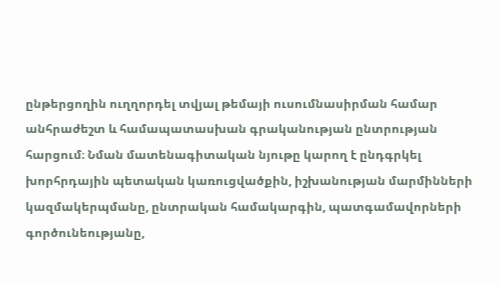ընթերցողին ուղղորդել տվյալ թեմայի ուսումնասիրման համար անհրաժեշտ և համապատասխան գրականության ընտրության հարցում։ Նման մատենագիտական նյութը կարող է ընդգրկել խորհրդային պետական կառուցվածքին, իշխանության մարմինների կազմակերպմանը, ընտրական համակարգին, պատգամավորների գործունեությանը,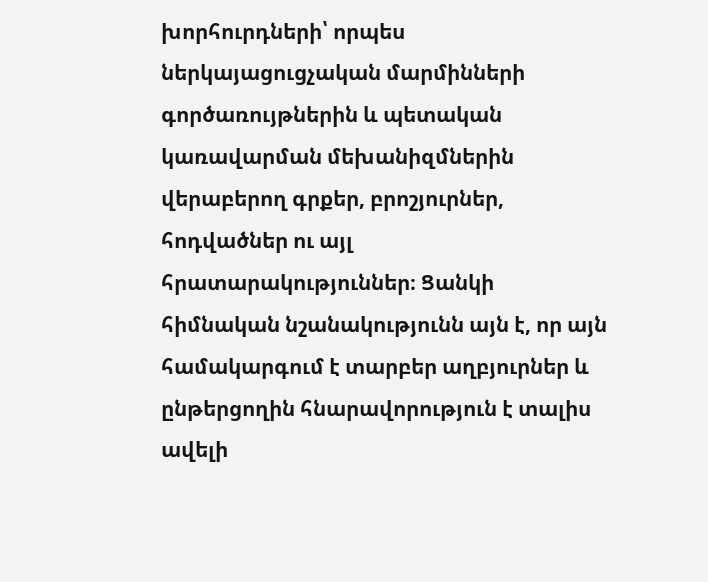խորհուրդների՝ որպես ներկայացուցչական մարմինների գործառույթներին և պետական կառավարման մեխանիզմներին վերաբերող գրքեր, բրոշյուրներ, հոդվածներ ու այլ հրատարակություններ։ Ցանկի հիմնական նշանակությունն այն է, որ այն համակարգում է տարբեր աղբյուրներ և ընթերցողին հնարավորություն է տալիս ավելի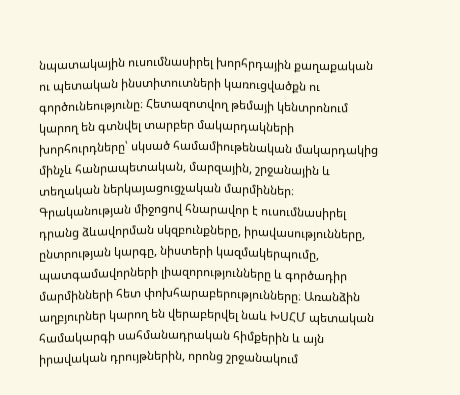նպատակային ուսումնասիրել խորհրդային քաղաքական ու պետական ինստիտուտների կառուցվածքն ու գործունեությունը։ Հետազոտվող թեմայի կենտրոնում կարող են գտնվել տարբեր մակարդակների խորհուրդները՝ սկսած համամիութենական մակարդակից մինչև հանրապետական, մարզային, շրջանային և տեղական ներկայացուցչական մարմիններ։ Գրականության միջոցով հնարավոր է ուսումնասիրել դրանց ձևավորման սկզբունքները, իրավասությունները, ընտրության կարգը, նիստերի կազմակերպումը, պատգամավորների լիազորությունները և գործադիր մարմինների հետ փոխհարաբերությունները։ Առանձին աղբյուրներ կարող են վերաբերվել նաև ԽՍՀՄ պետական համակարգի սահմանադրական հիմքերին և այն իրավական դրույթներին, որոնց շրջանակում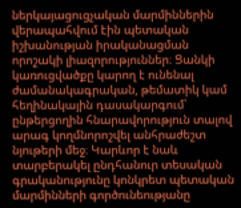ներկայացուցչական մարմիններին վերապահվում էին պետական իշխանության իրականացման որոշակի լիազորություններ։ Ցանկի կառուցվածքը կարող է ունենալ ժամանակագրական, թեմատիկ կամ հեղինակային դասակարգում՝ ընթերցողին հնարավորություն տալով արագ կողմնորոշվել անհրաժեշտ նյութերի մեջ։ Կարևոր է նաև տարբերակել ընդհանուր տեսական գրականությունը կոնկրետ պետական մարմինների գործունեությանը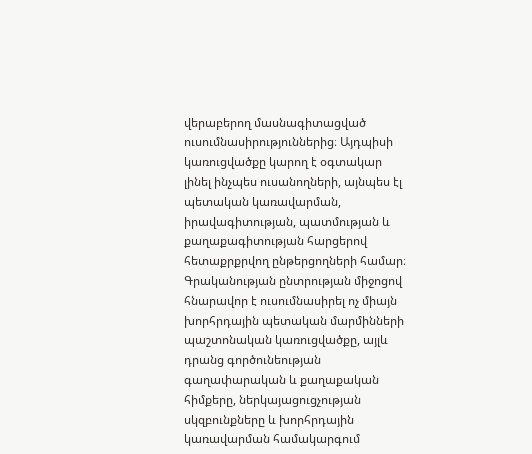վերաբերող մասնագիտացված ուսումնասիրություններից։ Այդպիսի կառուցվածքը կարող է օգտակար լինել ինչպես ուսանողների, այնպես էլ պետական կառավարման, իրավագիտության, պատմության և քաղաքագիտության հարցերով հետաքրքրվող ընթերցողների համար։ Գրականության ընտրության միջոցով հնարավոր է ուսումնասիրել ոչ միայն խորհրդային պետական մարմինների պաշտոնական կառուցվածքը, այլև դրանց գործունեության գաղափարական և քաղաքական հիմքերը, ներկայացուցչության սկզբունքները և խորհրդային կառավարման համակարգում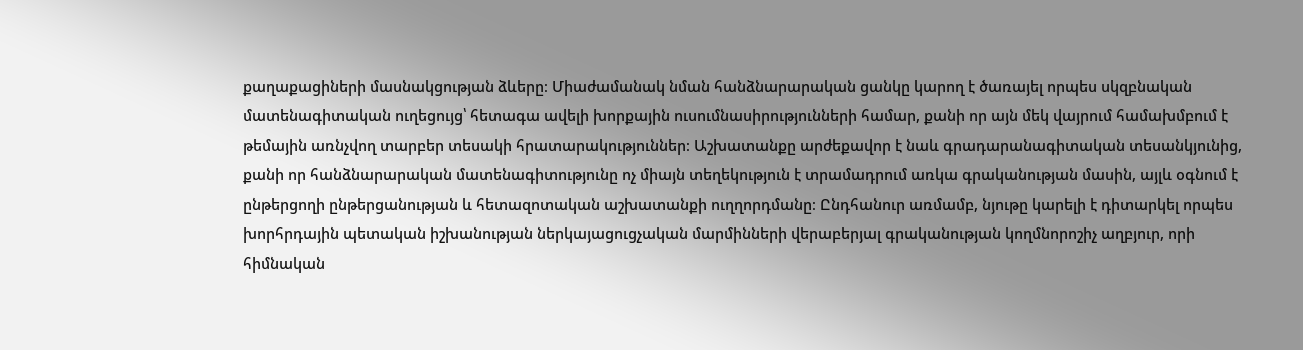քաղաքացիների մասնակցության ձևերը։ Միաժամանակ նման հանձնարարական ցանկը կարող է ծառայել որպես սկզբնական մատենագիտական ուղեցույց՝ հետագա ավելի խորքային ուսումնասիրությունների համար, քանի որ այն մեկ վայրում համախմբում է թեմային առնչվող տարբեր տեսակի հրատարակություններ։ Աշխատանքը արժեքավոր է նաև գրադարանագիտական տեսանկյունից, քանի որ հանձնարարական մատենագիտությունը ոչ միայն տեղեկություն է տրամադրում առկա գրականության մասին, այլև օգնում է ընթերցողի ընթերցանության և հետազոտական աշխատանքի ուղղորդմանը։ Ընդհանուր առմամբ, նյութը կարելի է դիտարկել որպես խորհրդային պետական իշխանության ներկայացուցչական մարմինների վերաբերյալ գրականության կողմնորոշիչ աղբյուր, որի հիմնական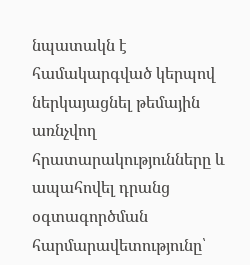նպատակն է համակարգված կերպով ներկայացնել թեմային առնչվող հրատարակությունները և ապահովել դրանց օգտագործման հարմարավետությունը՝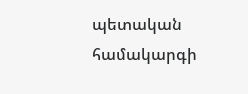պետական համակարգի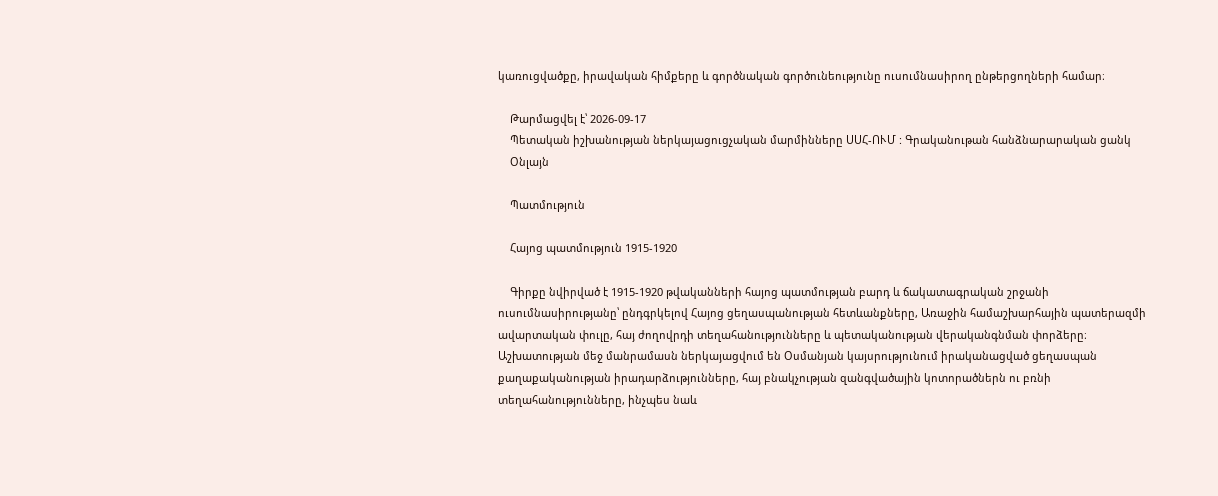կառուցվածքը, իրավական հիմքերը և գործնական գործունեությունը ուսումնասիրող ընթերցողների համար։

    Թարմացվել է՝ 2026-09-17
    Պետական իշխանության ներկայացուցչական մարմինները ՍՍՀ-ՈՒՄ : Գրականութան հանձնարարական ցանկ
    Օնլայն

    Պատմություն

    Հայոց պատմություն 1915-1920

    Գիրքը նվիրված է 1915-1920 թվականների հայոց պատմության բարդ և ճակատագրական շրջանի ուսումնասիրությանը՝ ընդգրկելով Հայոց ցեղասպանության հետևանքները, Առաջին համաշխարհային պատերազմի ավարտական փուլը, հայ ժողովրդի տեղահանությունները և պետականության վերականգնման փորձերը։ Աշխատության մեջ մանրամասն ներկայացվում են Օսմանյան կայսրությունում իրականացված ցեղասպան քաղաքականության իրադարձությունները, հայ բնակչության զանգվածային կոտորածներն ու բռնի տեղահանությունները, ինչպես նաև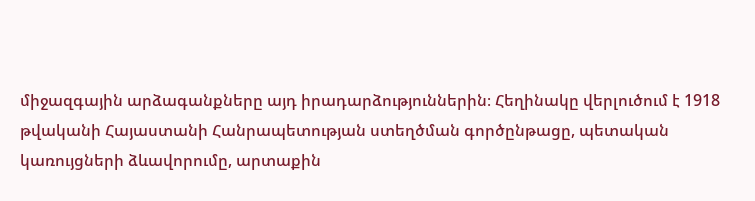միջազգային արձագանքները այդ իրադարձություններին։ Հեղինակը վերլուծում է 1918 թվականի Հայաստանի Հանրապետության ստեղծման գործընթացը, պետական կառույցների ձևավորումը, արտաքին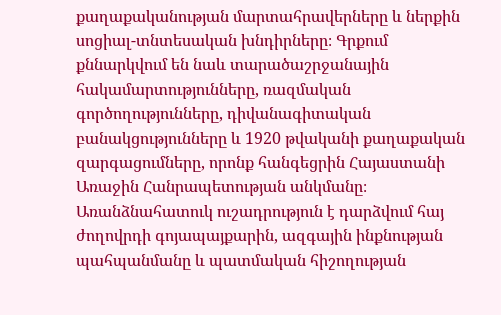քաղաքականության մարտահրավերները և ներքին սոցիալ-տնտեսական խնդիրները։ Գրքում քննարկվում են նաև տարածաշրջանային հակամարտությունները, ռազմական գործողությունները, դիվանագիտական բանակցությունները և 1920 թվականի քաղաքական զարգացումները, որոնք հանգեցրին Հայաստանի Առաջին Հանրապետության անկմանը։ Առանձնահատուկ ուշադրություն է դարձվում հայ ժողովրդի գոյապայքարին, ազգային ինքնության պահպանմանը և պատմական հիշողության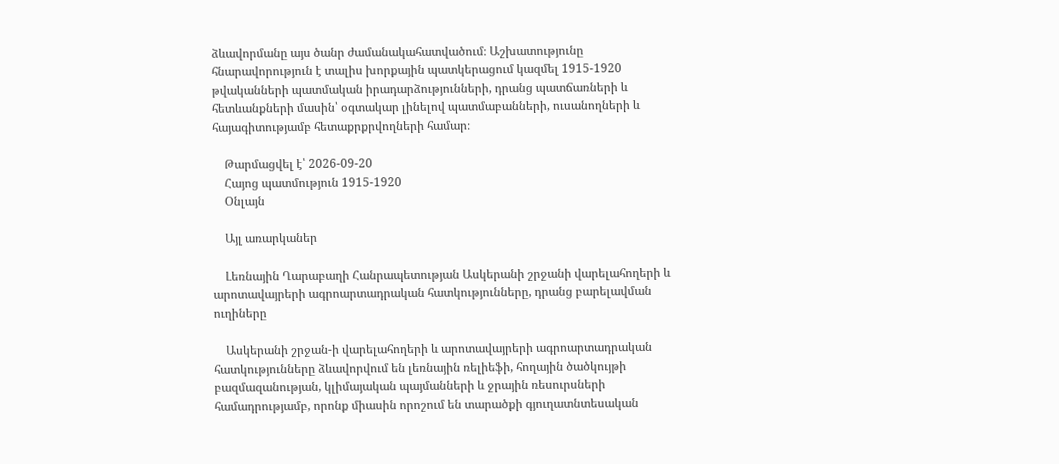ձևավորմանը այս ծանր ժամանակահատվածում։ Աշխատությունը հնարավորություն է տալիս խորքային պատկերացում կազմել 1915-1920 թվականների պատմական իրադարձությունների, դրանց պատճառների և հետևանքների մասին՝ օգտակար լինելով պատմաբանների, ուսանողների և հայագիտությամբ հետաքրքրվողների համար։

    Թարմացվել է՝ 2026-09-20
    Հայոց պատմություն 1915-1920
    Օնլայն

    Այլ առարկաներ

    Լեռնային Ղարաբաղի Հանրապետության Ասկերանի շրջանի վարելահողերի և արոտավայրերի ագրոարտադրական հատկությունները, դրանց բարելավման ուղիները

    Ասկերանի շրջան-ի վարելահողերի և արոտավայրերի ագրոարտադրական հատկությունները ձևավորվում են լեռնային ռելիեֆի, հողային ծածկույթի բազմազանության, կլիմայական պայմանների և ջրային ռեսուրսների համադրությամբ, որոնք միասին որոշում են տարածքի գյուղատնտեսական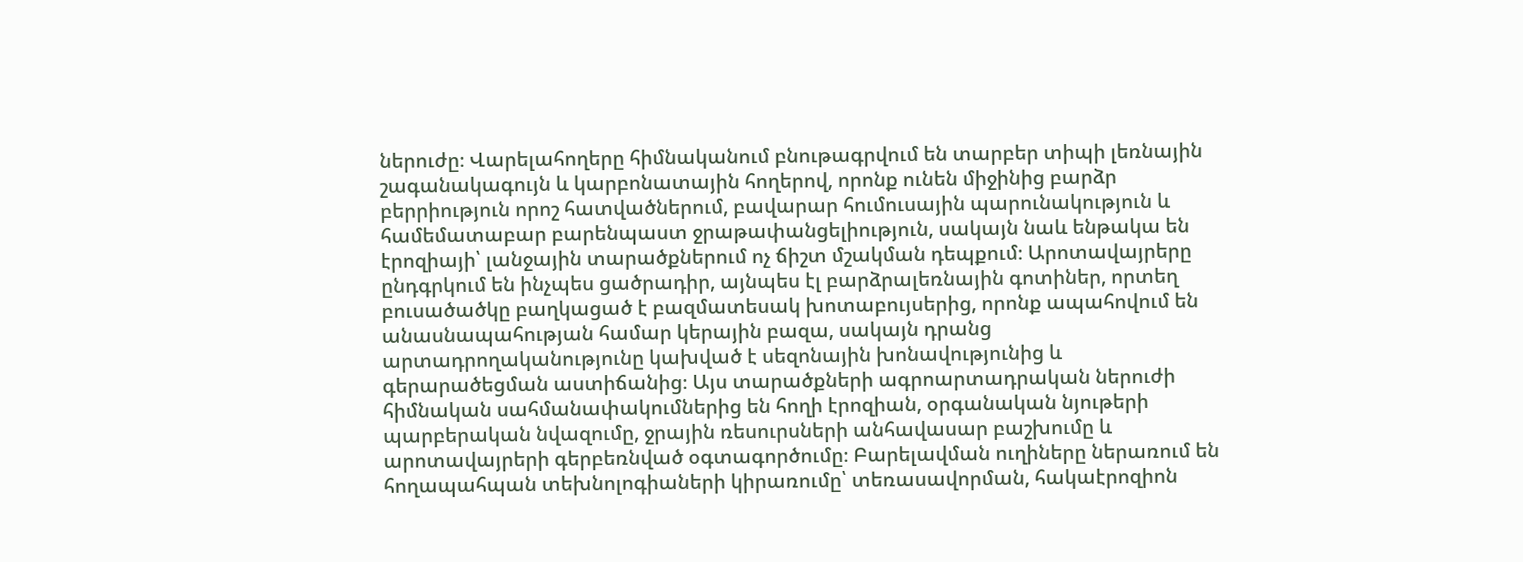ներուժը։ Վարելահողերը հիմնականում բնութագրվում են տարբեր տիպի լեռնային շագանակագույն և կարբոնատային հողերով, որոնք ունեն միջինից բարձր բերրիություն որոշ հատվածներում, բավարար հումուսային պարունակություն և համեմատաբար բարենպաստ ջրաթափանցելիություն, սակայն նաև ենթակա են էրոզիայի՝ լանջային տարածքներում ոչ ճիշտ մշակման դեպքում։ Արոտավայրերը ընդգրկում են ինչպես ցածրադիր, այնպես էլ բարձրալեռնային գոտիներ, որտեղ բուսածածկը բաղկացած է բազմատեսակ խոտաբույսերից, որոնք ապահովում են անասնապահության համար կերային բազա, սակայն դրանց արտադրողականությունը կախված է սեզոնային խոնավությունից և գերարածեցման աստիճանից։ Այս տարածքների ագրոարտադրական ներուժի հիմնական սահմանափակումներից են հողի էրոզիան, օրգանական նյութերի պարբերական նվազումը, ջրային ռեսուրսների անհավասար բաշխումը և արոտավայրերի գերբեռնված օգտագործումը։ Բարելավման ուղիները ներառում են հողապահպան տեխնոլոգիաների կիրառումը՝ տեռասավորման, հակաէրոզիոն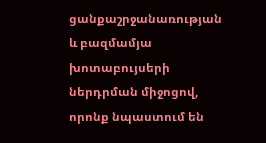ցանքաշրջանառության և բազմամյա խոտաբույսերի ներդրման միջոցով, որոնք նպաստում են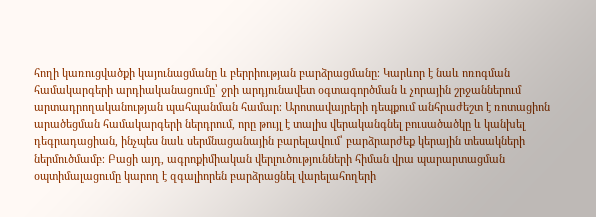հողի կառուցվածքի կայունացմանը և բերրիության բարձրացմանը։ Կարևոր է նաև ոռոգման համակարգերի արդիականացումը՝ ջրի արդյունավետ օգտագործման և չորային շրջաններում արտադրողականության պահպանման համար։ Արոտավայրերի դեպքում անհրաժեշտ է ռոտացիոն արածեցման համակարգերի ներդրում, որը թույլ է տալիս վերականգնել բուսածածկը և կանխել դեգրադացիան, ինչպես նաև սերմնացանային բարելավում՝ բարձրարժեք կերային տեսակների ներմուծմամբ։ Բացի այդ, ագրոքիմիական վերլուծությունների հիման վրա պարարտացման օպտիմալացումը կարող է զգալիորեն բարձրացնել վարելահողերի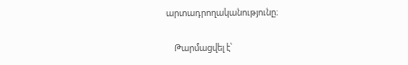արտադրողականությունը։

    Թարմացվել է՝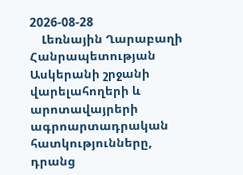2026-08-28
    Լեռնային Ղարաբաղի Հանրապետության Ասկերանի շրջանի վարելահողերի և արոտավայրերի ագրոարտադրական հատկությունները, դրանց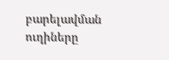բարելավման ուղիները